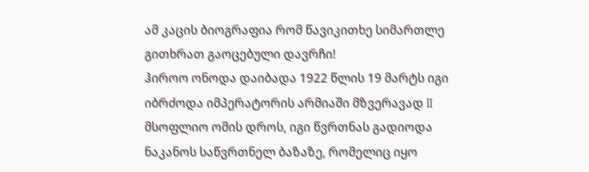ამ კაცის ბიოგრაფია რომ წავიკითხე სიმართლე გითხრათ გაოცებული დავრჩი!
ჰიროო ონოდა დაიბადა 1922 წლის 19 მარტს იგი იბრძოდა იმპერატორის არმიაში მზვერავად II მსოფლიო ომის დროს, იგი წვრთნას გადიოდა ნაკანოს საწვრთნელ ბაზაზე, რომელიც იყო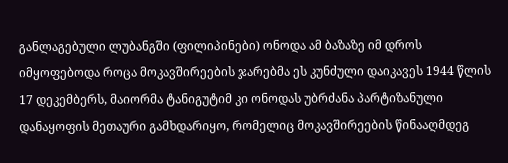განლაგებული ლუბანგში (ფილიპინები) ონოდა ამ ბაზაზე იმ დროს იმყოფებოდა როცა მოკავშირეების ჯარებმა ეს კუნძული დაიკავეს 1944 წლის 17 დეკემბერს, მაიორმა ტანიგუტიმ კი ონოდას უბრძანა პარტიზანული დანაყოფის მეთაური გამხდარიყო, რომელიც მოკავშირეების წინააღმდეგ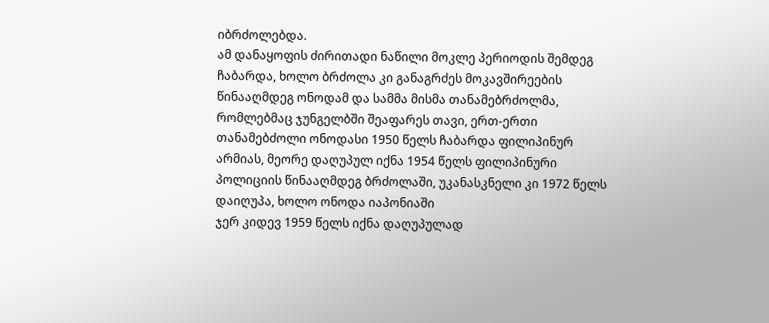იბრძოლებდა.
ამ დანაყოფის ძირითადი ნაწილი მოკლე პერიოდის შემდეგ ჩაბარდა, ხოლო ბრძოლა კი განაგრძეს მოკავშირეების წინააღმდეგ ონოდამ და სამმა მისმა თანამებრძოლმა, რომლებმაც ჯუნგელბში შეაფარეს თავი, ერთ-ერთი თანამებძოლი ონოდასი 1950 წელს ჩაბარდა ფილიპინურ არმიას, მეორე დაღუპულ იქნა 1954 წელს ფილიპინური პოლიციის წინააღმდეგ ბრძოლაში, უკანასკნელი კი 1972 წელს დაიღუპა, ხოლო ონოდა იაპონიაში
ჯერ კიდევ 1959 წელს იქნა დაღუპულად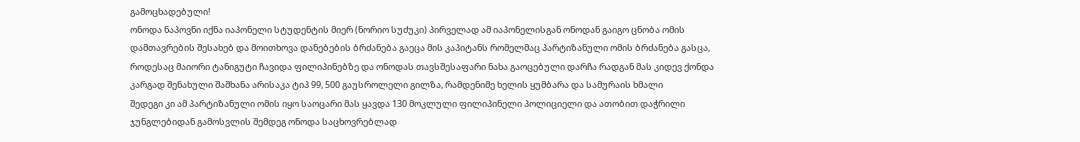გამოცხადებული!
ონოდა ნაპოვნი იქნა იაპონელი სტუდენტის მიერ (ნორიო სუძუკი) პირველად ამ იაპონელისგან ონოდან გაიგო ცნობა ომის დამთავრების შესახებ და მოითხოვა დანებების ბრძანება გაეცა მის კაპიტანს რომელმაც პარტიზანული ომის ბრძანება გასცა, როდესაც მაიორი ტანიგუტი ჩავიდა ფილიპინებზე და ონოდას თავსშესაფარი ნახა გაოცებული დარჩა რადგან მას კიდევ ქონდა კარგად შენახული შაშხანა არისაკა ტიპ 99, 500 გაუსროლელი გილზა, რამდენიმე ხელის ყუმბარა და სამურაის ხმალი
შედეგი კი ამ პარტიზანული ომის იყო საოცარი მას ყავდა 130 მოკლული ფილიპინელი პოლიციელი და ათობით დაჭრილი
ჯუნგლებიდან გამოსვლის შემდეგ ონოდა საცხოვრებლად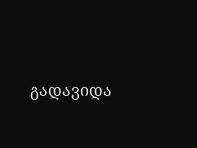გადავიდა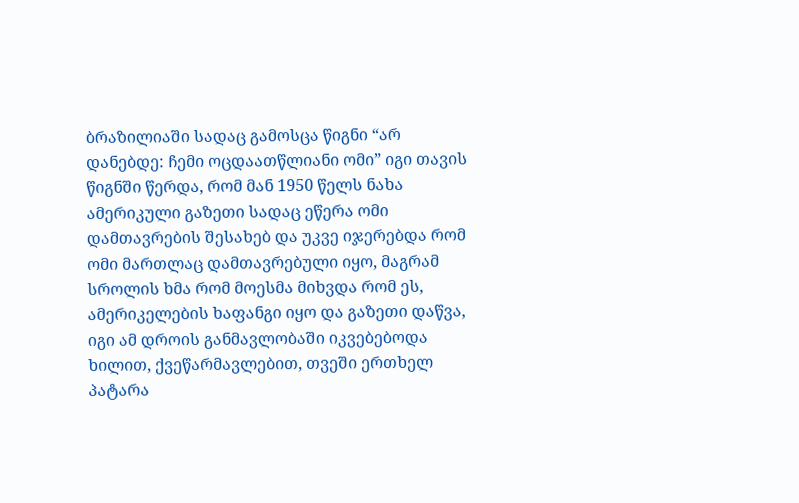ბრაზილიაში სადაც გამოსცა წიგნი “არ დანებდე: ჩემი ოცდაათწლიანი ომი” იგი თავის წიგნში წერდა, რომ მან 1950 წელს ნახა ამერიკული გაზეთი სადაც ეწერა ომი დამთავრების შესახებ და უკვე იჯერებდა რომ ომი მართლაც დამთავრებული იყო, მაგრამ სროლის ხმა რომ მოესმა მიხვდა რომ ეს, ამერიკელების ხაფანგი იყო და გაზეთი დაწვა, იგი ამ დროის განმავლობაში იკვებებოდა ხილით, ქვეწარმავლებით, თვეში ერთხელ პატარა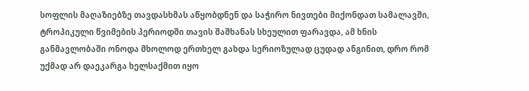სოფლის მაღაზიებზე თავდასხმას აწყობდნენ და საჭირო ნივთები მიქონდათ სამალავში, ტროპიკული წვიმების პერიოდში თავის შაშხანას სხეულით ფარავდა, ამ ხნის განმავლობაში ონოდა მხოლოდ ერთხელ გახდა სერიოზულად ცუდად ანგინით, დრო რომ უქმად არ დაეკარგა ხელსაქმით იყო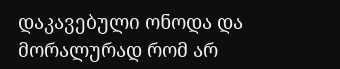დაკავებული ონოდა და მორალურად რომ არ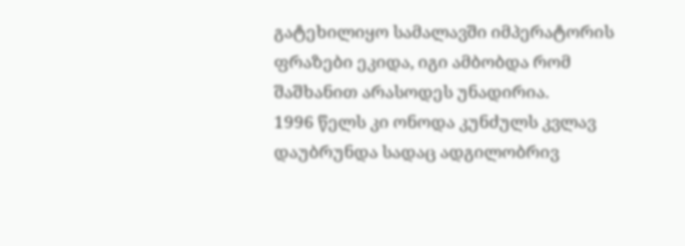გატეხილიყო სამალავში იმპერატორის ფრაზები ეკიდა, იგი ამბობდა რომ შაშხანით არასოდეს უნადირია.
1996 წელს კი ონოდა კუნძულს კვლავ დაუბრუნდა სადაც ადგილობრივ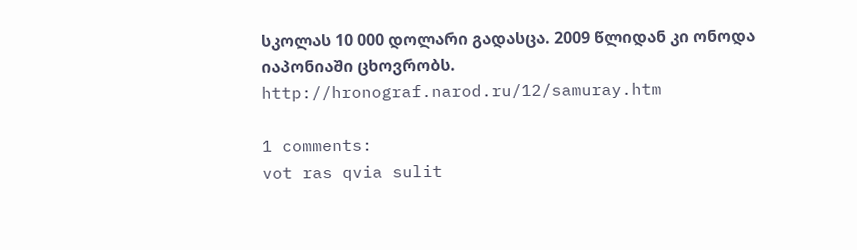სკოლას 10 000 დოლარი გადასცა. 2009 წლიდან კი ონოდა იაპონიაში ცხოვრობს.
http://hronograf.narod.ru/12/samuray.htm

1 comments:
vot ras qvia sulit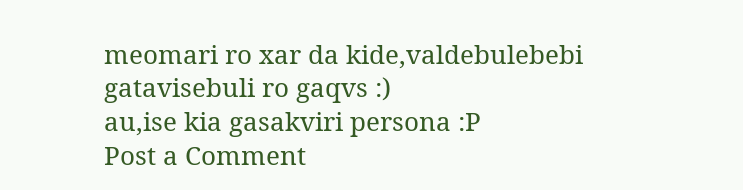meomari ro xar da kide,valdebulebebi gatavisebuli ro gaqvs :)
au,ise kia gasakviri persona :P
Post a Comment